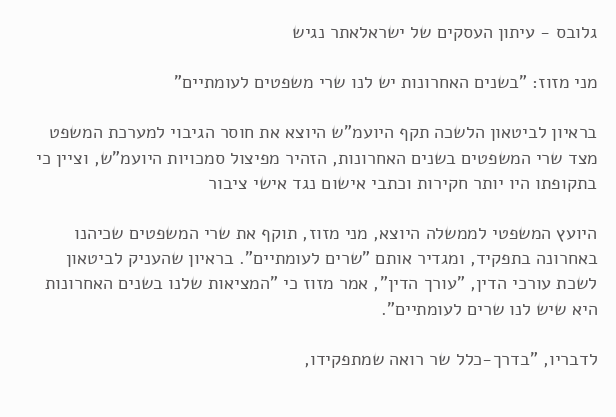גלובס - עיתון העסקים של ישראלאתר נגיש

מני מזוז: "בשנים האחרונות יש לנו שרי משפטים לעומתיים"

בראיון לביטאון הלשכה תקף היועמ"ש היוצא את חוסר הגיבוי למערכת המשפט מצד שרי המשפטים בשנים האחרונות, הזהיר מפיצול סמכויות היועמ"ש, וציין כי בתקופתו היו יותר חקירות וכתבי אישום נגד אישי ציבור

היועץ המשפטי לממשלה היוצא, מני מזוז, תוקף את שרי המשפטים שכיהנו באחרונה בתפקיד, ומגדיר אותם "שרים לעומתיים". בראיון שהעניק לביטאון לשכת עורכי הדין, "עורך הדין", אמר מזוז כי "המציאות שלנו בשנים האחרונות היא שיש לנו שרים לעומתיים".

לדבריו, "בדרך-כלל שר רואה שמתפקידו,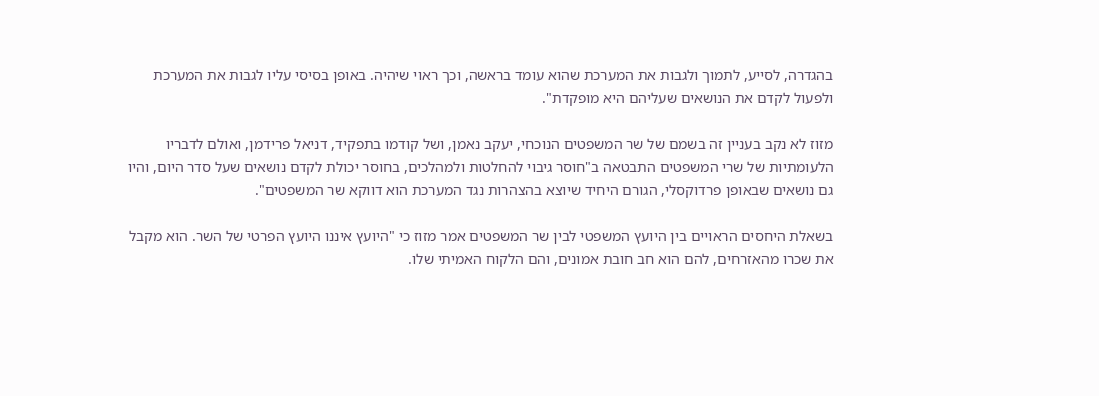בהגדרה, לסייע, לתמוך ולגבות את המערכת שהוא עומד בראשה, וכך ראוי שיהיה. באופן בסיסי עליו לגבות את המערכת ולפעול לקדם את הנושאים שעליהם היא מופקדת".

מזוז לא נקב בעניין זה בשמם של שר המשפטים הנוכחי, יעקב נאמן, ושל קודמו בתפקיד, דניאל פרידמן, ואולם לדבריו הלעומתיות של שרי המשפטים התבטאה ב"חוסר גיבוי להחלטות ולמהלכים, בחוסר יכולת לקדם נושאים שעל סדר היום, והיו גם נושאים שבאופן פרדוקסלי, הגורם היחיד שיוצא בהצהרות נגד המערכת הוא דווקא שר המשפטים".

בשאלת היחסים הראויים בין היועץ המשפטי לבין שר המשפטים אמר מזוז כי "היועץ איננו היועץ הפרטי של השר. הוא מקבל את שכרו מהאזרחים, להם הוא חב חובת אמונים, והם הלקוח האמיתי שלו.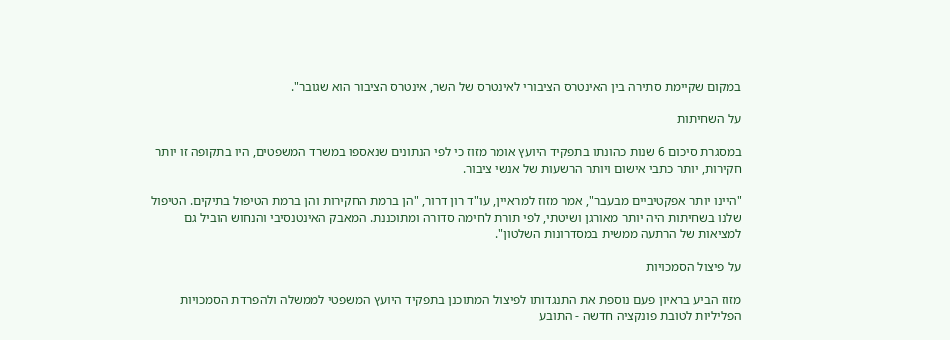במקום שקיימת סתירה בין האינטרס הציבורי לאינטרס של השר, אינטרס הציבור הוא שגובר".

על השחיתות

במסגרת סיכום 6 שנות כהונתו בתפקיד היועץ אומר מזוז כי לפי הנתונים שנאספו במשרד המשפטים, היו בתקופה זו יותר חקירות, יותר כתבי אישום ויותר הרשעות של אנשי ציבור.

"היינו יותר אפקטיביים מבעבר", אמר מזוז למראיין, עו"ד רון דרור, "הן ברמת החקירות והן ברמת הטיפול בתיקים. הטיפול שלנו בשחיתות היה יותר מאורגן ושיטתי, לפי תורת לחימה סדורה ומתוכננת. המאבק האינטנסיבי והנחוש הוביל גם למציאות של הרתעה ממשית במסדרונות השלטון".

על פיצול הסמכויות

מזוז הביע בראיון פעם נוספת את התנגדותו לפיצול המתוכנן בתפקיד היועץ המשפטי לממשלה ולהפרדת הסמכויות הפליליות לטובת פונקציה חדשה - התובע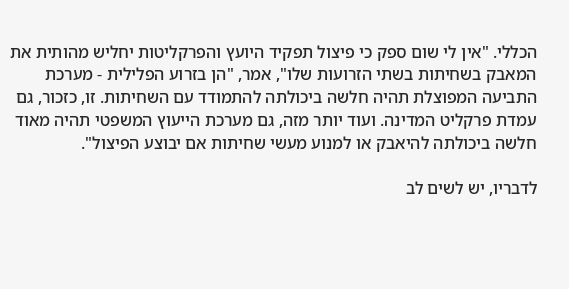הכללי. "אין לי שום ספק כי פיצול תפקיד היועץ והפרקליטות יחליש מהותית את המאבק בשחיתות בשתי הזרועות שלו", אמר, "הן בזרוע הפלילית - מערכת התביעה המפוצלת תהיה חלשה ביכולתה להתמודד עם השחיתות. זו, כזכור, גם עמדת פרקליט המדינה. ועוד יותר מזה, גם מערכת הייעוץ המשפטי תהיה מאוד חלשה ביכולתה להיאבק או למנוע מעשי שחיתות אם יבוצע הפיצול".

לדבריו, יש לשים לב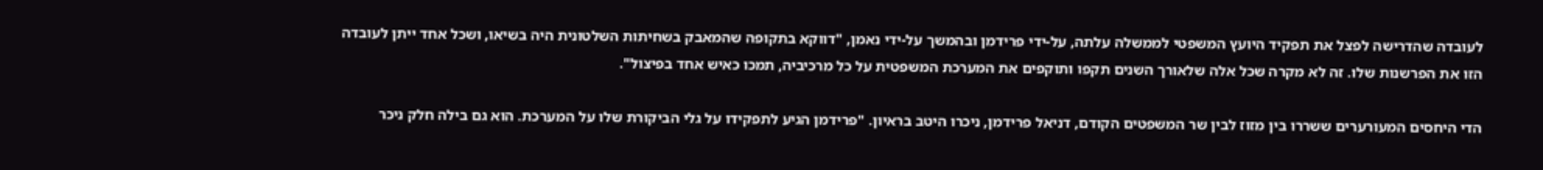לעובדה שהדרישה לפצל את תפקיד היועץ המשפטי לממשלה עלתה, על-ידי פרידמן ובהמשך על-ידי נאמן, "דווקא בתקופה שהמאבק בשחיתות השלטונית היה בשיאו, ושכל אחד ייתן לעובדה הזו את הפרשנות שלו. זה לא מקרה שכל אלה שלאורך השנים תקפו ותוקפים את המערכת המשפטית על כל מרכיביה, תמכו כאיש אחד בפיצול".

הדי היחסים המעורערים ששררו בין מזוז לבין שר המשפטים הקודם, דניאל פרידמן, ניכרו היטב בראיון. "פרידמן הגיע לתפקידו על גלי הביקורת שלו על המערכת. הוא גם בילה חלק ניכר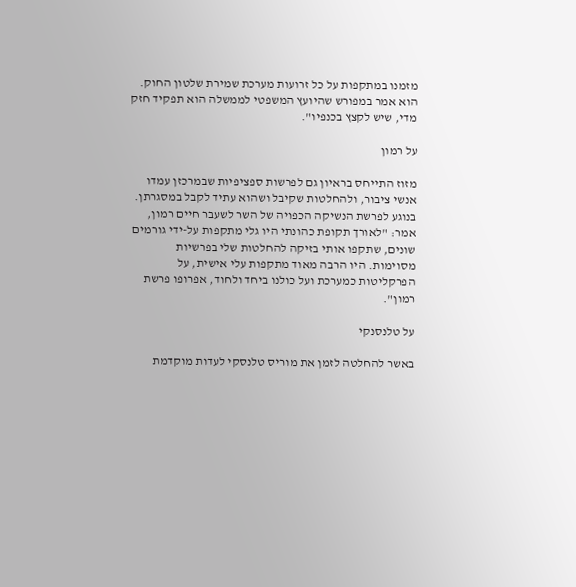מזמנו במתקפות על כל זרועות מערכת שמירת שלטון החוק. הוא אמר במפורש שהיועץ המשפטי לממשלה הוא תפקיד חזק מדי, שיש לקצץ בכנפיו".

על רמון

מזוז התייחס בראיון גם לפרשות ספציפיות שבמרכזן עמדו אנשי ציבור, ולהחלטות שקיבל ושהוא עתיד לקבל במסגרתן. בנוגע לפרשת הנשיקה הכפויה של השר לשעבר חיים רמון, אמר: "לאורך תקופת כהונתי היו גלי מתקפות על-ידי גורמים שונים, שתקפו אותי בזיקה להחלטות שלי בפרשיות מסוימות. היו הרבה מאוד מתקפות עלי אישית, על הפרקליטות כמערכת ועל כולנו ביחד ולחוד, אפרופו פרשת רמון".

על טלנסנקי

באשר להחלטה לזמן את מוריס טלנסקי לעדות מוקדמת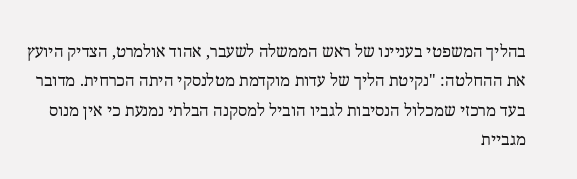בהליך המשפטי בעניינו של ראש הממשלה לשעבר, אהוד אולמרט, הצדיק היועץ את ההחלטה: "נקיטת הליך של עדות מוקדמת מטלנסקי היתה הכרחית. מדובר בעד מרכזי שמכלול הנסיבות לגביו הוביל למסקנה הבלתי נמנעת כי אין מנוס מגביית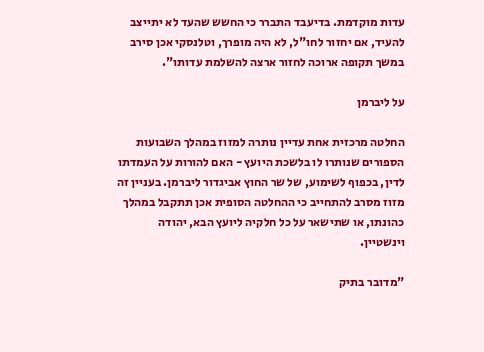עדות מוקדמת. בדיעבד התברר כי החשש שהעד לא יתייצב להעיד, אם יחזור לחו"ל, לא היה מופרך, וטלנסקי אכן סירב במשך תקופה ארוכה לחזור ארצה להשלמת עדותו".

על ליברמן

החלטה מרכזית אחת עדיין נותרה למזוז במהלך השבועות הספורים שנותרו לו בלשכת היועץ - האם להורות על העמדתו לדין, בכפוף לשימוע, של שר החוץ אביגדור ליברמן. בעניין זה מזוז מסרב להתחייב כי ההחלטה הסופית אכן תתקבל במהלך כהונתו, או שתישאר על כל חלקיה ליועץ הבא, יהודה וינשטיין.

"מדובר בתיק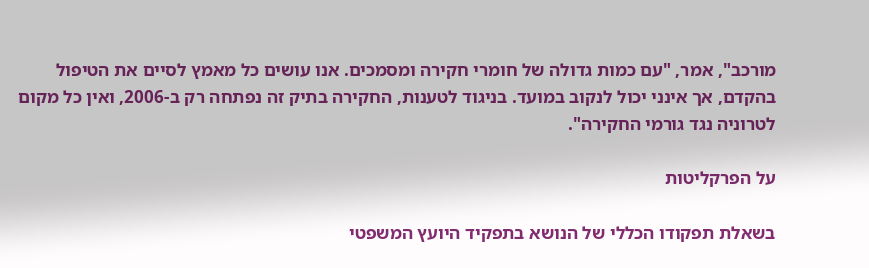מורכב", אמר, "עם כמות גדולה של חומרי חקירה ומסמכים. אנו עושים כל מאמץ לסיים את הטיפול בהקדם, אך אינני יכול לנקוב במועד. בניגוד לטענות, החקירה בתיק זה נפתחה רק ב-2006, ואין כל מקום לטרוניה נגד גורמי החקירה".

על הפרקליטות

בשאלת תפקודו הכללי של הנושא בתפקיד היועץ המשפטי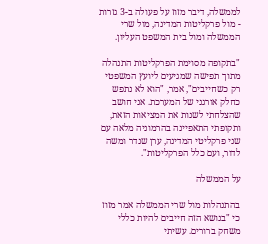לממשלה, דיבר מזוז על פעולה ב-3 גזרות - מול פרקליטות המדינה, מול שרי הממשלה ומול בית המשפט העליון.

"בתקופה מסוימת הפרקליטות התנהלה מתוך תפישה שמגיעים ליועץ המשפטי רק כשחייבים", אמר, "הוא לא נתפש כחלק אורגני של המערכת. אני חושב שהצלחתי לשנות את המציאות הזאת, ותקופתי התאפיינה בהרמוניה מלאה עם שני פרקליטי המדינה, ערן שנדר ומשה לדור, ועם כלל הפרקליטות".

על הממשלה

בהתנהלות מול שרי הממשלה אמר מזוז כי "בנושא הזה חייבים להיות כללי משחק ברורים. עשיתי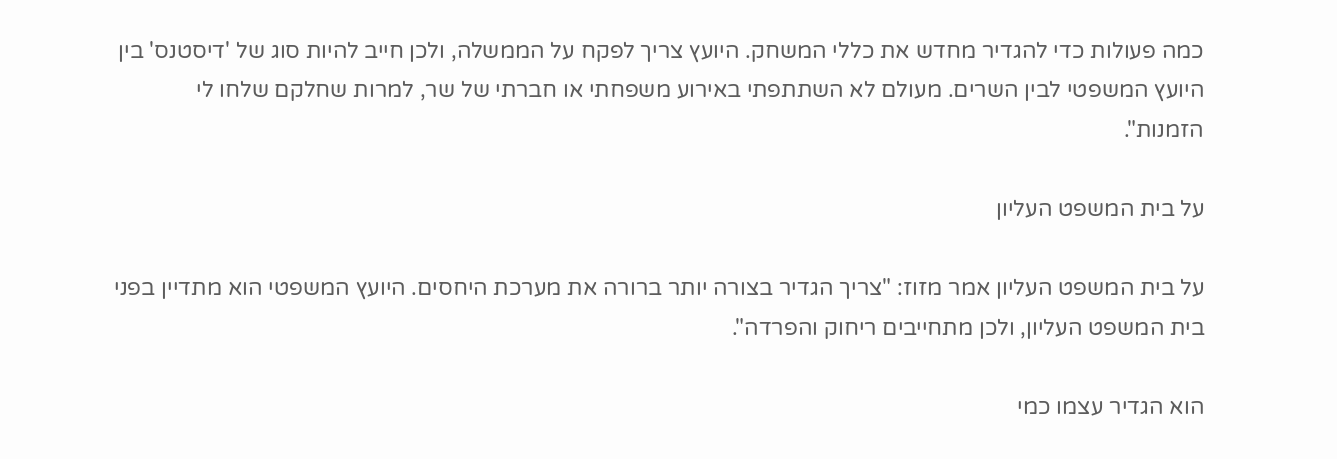כמה פעולות כדי להגדיר מחדש את כללי המשחק. היועץ צריך לפקח על הממשלה, ולכן חייב להיות סוג של 'דיסטנס' בין היועץ המשפטי לבין השרים. מעולם לא השתתפתי באירוע משפחתי או חברתי של שר, למרות שחלקם שלחו לי הזמנות".

על בית המשפט העליון

על בית המשפט העליון אמר מזוז: "צריך הגדיר בצורה יותר ברורה את מערכת היחסים. היועץ המשפטי הוא מתדיין בפני בית המשפט העליון, ולכן מתחייבים ריחוק והפרדה".

הוא הגדיר עצמו כמי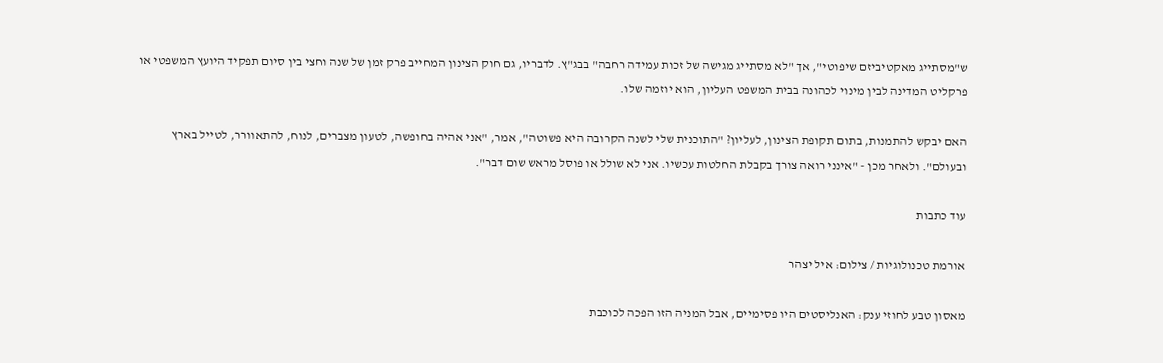ש"מסתייג מאקטיביזם שיפוטי", אך "לא מסתייג מגישה של זכות עמידה רחבה" בבג"ץ. לדבריו, גם חוק הצינון המחייב פרק זמן של שנה וחצי בין סיום תפקיד היועץ המשפטי או פרקליט המדינה לבין מינוי לכהונה בבית המשפט העליון, הוא יוזמה שלו.

האם יבקש להתמנות, בתום תקופת הצינון, לעליון? "התוכנית שלי לשנה הקרובה היא פשוטה", אמר, "אני אהיה בחופשה, לטעון מצברים, לנוח, להתאוורר, לטייל בארץ ובעולם". ולאחר מכן - "אינני רואה צורך בקבלת החלטות עכשיו. אני לא שולל או פוסל מראש שום דבר".

עוד כתבות

אורמת טכנולוגיות / צילום: איל יצהר

מאסון טבע לחוזי ענק: האנליסטים היו פסימיים, אבל המניה הזו הפכה לכוכבת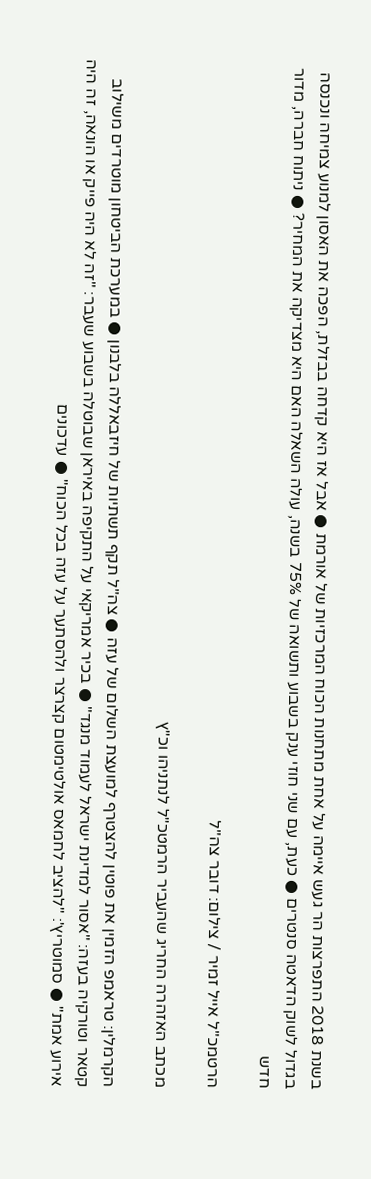בשנת 2018 התפרצות הר געש איימה על אחת מתחנות הכוח המרכזיות של אורמת ● אבל אז היא קדחה בבזלת, הפכה את האסון למנוע צמיחה ונכנסה בגדול לשוק הדאטה סנטרים ● כעת, עם שני חוזי ענק בשבוע ותשואה של 75% בשנה, עולה השאלה האם היא מצדיקה את המחיר? ● ניתוח חברה, מדור חדש

הרטמכ''ל אייל זמיר / צילום: דובר צה''ל

מכתב האזהרה החריג שהעביר הרמטכ"ל לנתניהו וכ"ץ

הקרמלין: טראמפ הזמין את פוטין להצטרף למועצת השלום של עזה ● צה"ל תקף תשתיות של חיזבאללה בלבנון ● במערכת הביטחון מוטרדים משילוב קטאר וטורקיה בעזה: "אסור למדינת ישראל לעמוד מנגד" ● בכיר אמריקאי על התקיפה באיראן שבוטלה בשבוע שעבר: "זה לא היה פייק או הונאה, זה היה אירוע אמת" ● סמוטריץ': "להציב לחמאס אולטימטום קצרצר ולהסתער על עזה בכל הכוח" ● עדכונים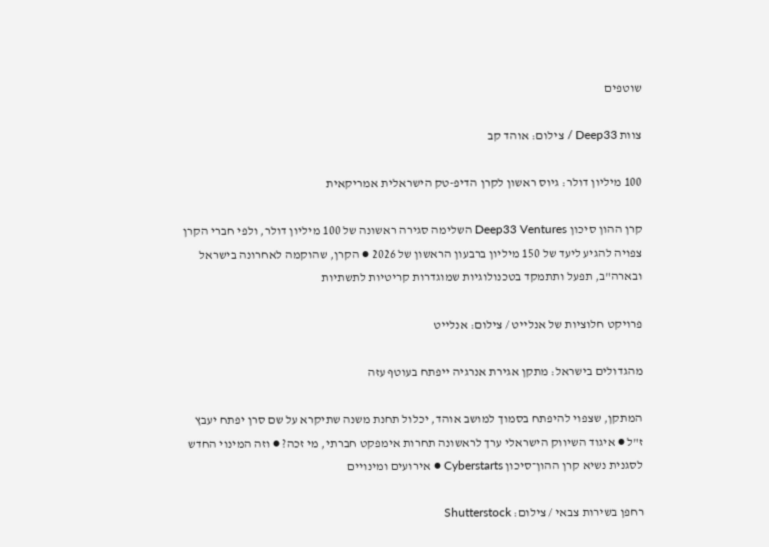שוטפים

צוות Deep33 / צילום: אוהד קב

100 מיליון דולר: גיוס ראשון לקרן הדיפ-טק הישראלית אמריקאית

קרן ההון סיכון Deep33 Ventures השלימה סגירה ראשונה של 100 מיליון דולר, ולפי חברי הקרן צפויה להגיע ליעד של 150 מיליון ברבעון הראשון של 2026 ● הקרן, שהוקמה לאחרונה בישראל ובארה"ב, תפעל ותתמקד בטכנולוגיות שמוגדרות קריטיות לתשתיות

פרויקט חלוציות של אנלייט / צילום: אנלייט

מהגדולים בישראל: מתקן אגירת אנרגיה ייפתח בעוטף עזה

המתקן, שצפוי להיפתח בסמוך למושב אוהד, יכלול תחנת משנה שתיקרא על שם סרן יפתח יעבץ ז"ל ● איגוד השיווק הישראלי ערך לראשונה תחרות אימפקט חברתי, מי זכה? ● וזה המינוי החדש לסגנית נשיא קרן ההון־סיכון Cyberstarts ● אירועים ומינויים

רחפן בשירות צבאי / צילום: Shutterstock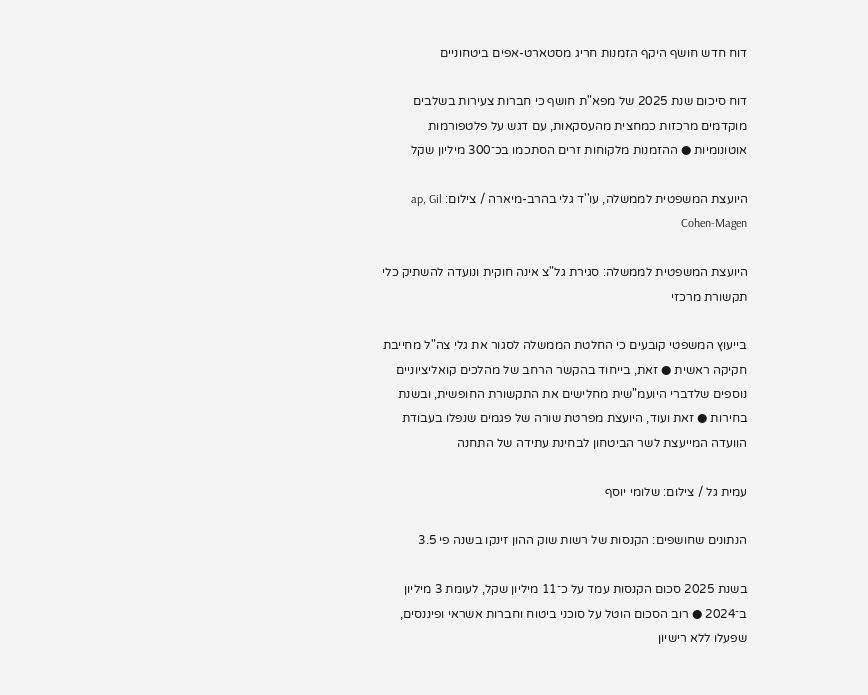דוח חדש חושף היקף הזמנות חריג מסטארט-אפים ביטחוניים

דוח סיכום שנת 2025 של מפא"ת חושף כי חברות צעירות בשלבים מוקדמים מרכזות כמחצית מהעסקאות, עם דגש על פלטפורמות אוטונומיות ● ההזמנות מלקוחות זרים הסתכמו בכ־300 מיליון שקל

היועצת המשפטית לממשלה, עו''ד גלי בהרב-מיארה / צילום: ap, Gil Cohen-Magen

היועצת המשפטית לממשלה: סגירת גל"צ אינה חוקית ונועדה להשתיק כלי תקשורת מרכזי

בייעוץ המשפטי קובעים כי החלטת הממשלה לסגור את גלי צה"ל מחייבת חקיקה ראשית ● זאת, בייחוד בהקשר הרחב של מהלכים קואליציוניים נוספים שלדברי היועמ"שית מחלישים את התקשורת החופשית, ובשנת בחירות ● זאת ועוד, היועצת מפרטת שורה של פגמים שנפלו בעבודת הוועדה המייעצת לשר הביטחון לבחינת עתידה של התחנה

עמית גל / צילום: שלומי יוסף

הנתונים שחושפים: הקנסות של רשות שוק ההון זינקו בשנה פי 3.5

בשנת 2025 סכום הקנסות עמד על כ־11 מיליון שקל, לעומת 3 מיליון ב־2024 ● רוב הסכום הוטל על סוכני ביטוח וחברות אשראי ופיננסים, שפעלו ללא רישיון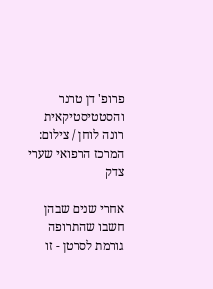פרופ' דן טרנר והסטטיסטיקאית רונה לוחן / צילום: המרכז הרפואי שערי צדק

אחרי שנים שבהן חשבו שהתרופה גורמת לסרטן - זו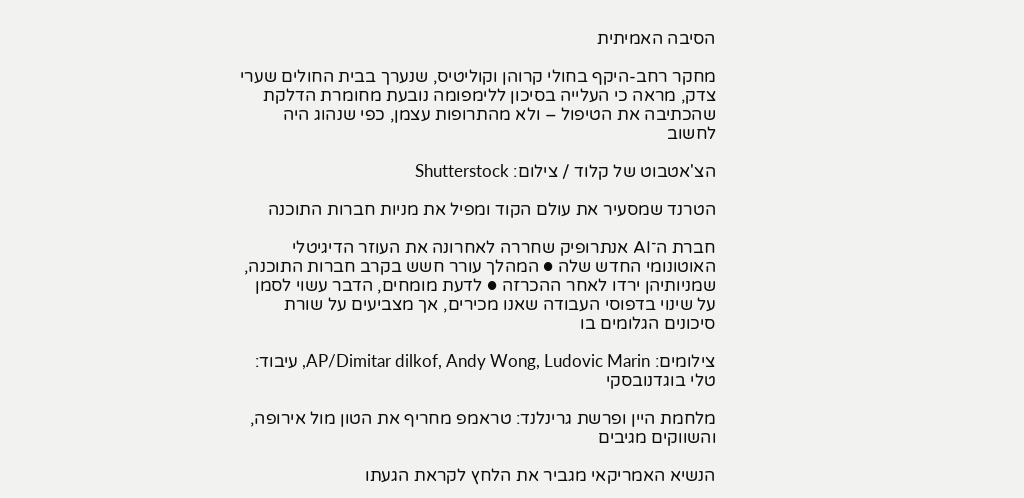הסיבה האמיתית

מחקר רחב-היקף בחולי קרוהן וקוליטיס, שנערך בבית החולים שערי צדק, מראה כי העלייה בסיכון ללימפומה נובעת מחומרת הדלקת שהכתיבה את הטיפול – ולא מהתרופות עצמן, כפי שנהוג היה לחשוב

הצ'אטבוט של קלוד / צילום: Shutterstock

הטרנד שמסעיר את עולם הקוד ומפיל את מניות חברות התוכנה

חברת ה־AI אנתרופיק שחררה לאחרונה את העוזר הדיגיטלי האוטונומי החדש שלה ● המהלך עורר חשש בקרב חברות התוכנה, שמניותיהן ירדו לאחר ההכרזה ● לדעת מומחים, הדבר עשוי לסמן על שינוי בדפוסי העבודה שאנו מכירים, אך מצביעים על שורת סיכונים הגלומים בו

צילומים: AP/Dimitar dilkof, Andy Wong, Ludovic Marin, עיבוד: טלי בוגדנובסקי

מלחמת היין ופרשת גרינלנד: טראמפ מחריף את הטון מול אירופה, והשווקים מגיבים

הנשיא האמריקאי מגביר את הלחץ לקראת הגעתו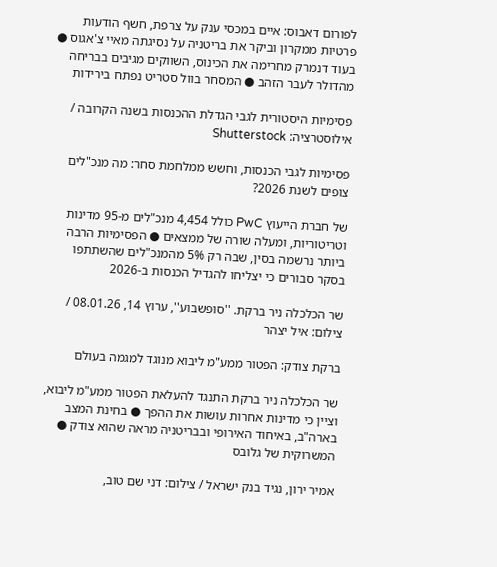לפורום דאבוס: איים במכסי ענק על צרפת, חשף הודעות פרטיות ממקרון וביקר את בריטניה על נסיגתה מאיי צ'אגוס ● בעוד דנמרק מחרימה את הכינוס, השווקים מגיבים בבריחה מהדולר לעבר הזהב ● המסחר בוול סטריט נפתח בירידות

פסימיות היסטורית לגבי הגדלת ההכנסות בשנה הקרובה / אילוסטרציה: Shutterstock

פסימיות לגבי הכנסות, וחשש ממלחמת סחר: מה מנכ"לים צופים לשנת 2026?

של חברת הייעוץ PwC כולל 4,454 מנכ"לים מ-95 מדינות וטריטוריות, ומעלה שורה של ממצאים ● הפסימיות הרבה ביותר נרשמה בסין, שבה רק 5% מהמנכ"לים שהשתתפו בסקר סבורים כי יצליחו להגדיל הכנסות ב-2026

שר הכלכלה ניר ברקת. ''סופשבוע'', ערוץ 14, 08.01.26 / צילום: איל יצהר

ברקת צודק: הפטור ממע"מ ליבוא מנוגד למגמה בעולם

שר הכלכלה ניר ברקת התנגד להעלאת הפטור ממע"מ ליבוא, וציין כי מדינות אחרות עושות את ההפך ● בחינת המצב בארה"ב, באיחוד האירופי ובבריטניה מראה שהוא צודק ● המשרוקית של גלובס

אמיר ירון, נגיד בנק ישראל / צילום: דני שם טוב,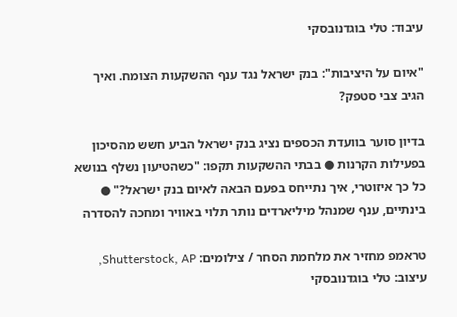עיבוד: טלי בוגדנובסקי

"איום על היציבות": בנק ישראל נגד ענף ההשקעות הצומח. ואיך הגיב צבי סטפק?

בדיון סוער בוועדת הכספים נציג בנק ישראל הביע חשש מהסיכון בפעילות הקרנות ● בבתי ההשקעות תקפו: "כשהטיעון נשלף בנושא כל כך איזוטרי, איך נתייחס בפעם הבאה לאיום בנק ישראל?" ● בינתיים, ענף שמנהל מיליארדים נותר תלוי באוויר ומחכה להסדרה

טראמפ מחזיר את מלחמת הסחר / צילומים: Shutterstock, AP, עיצוב: טלי בוגדנובסקי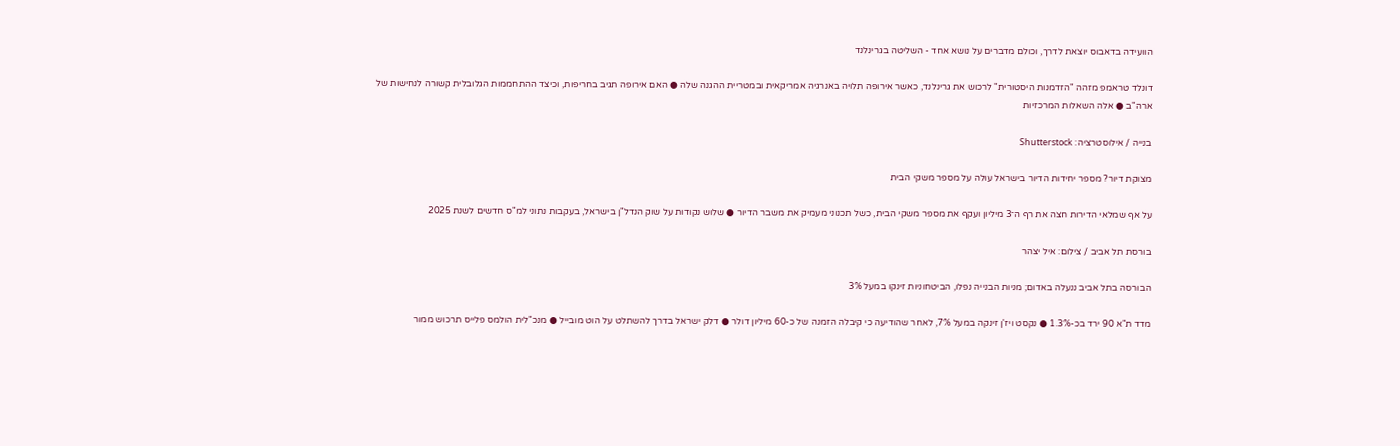הוועידה בדאבוס יוצאת לדרך, וכולם מדברים על נושא אחד - השליטה בגרינלנד

דונלד טראמפ מזהה "הזדמנות היסטורית" לרכוש את גרינלנד, כאשר אירופה תלויה באנרגיה אמריקאית ובמטריית ההגנה שלה ● האם אירופה תגיב בחריפות, וכיצד ההתחממות הגלובלית קשורה לנחישות של ארה"ב ● אלה השאלות המרכזיות

בנייה / אילוסטרציה: Shutterstock

מצוקת דיור? מספר יחידות הדיור בישראל עולה על מספר משקי הבית

על אף שמלאי הדירות חצה את רף ה־3 מיליון ועקף את מספר משקי הבית, כשל תכנוני מעמיק את משבר הדיור ● שלוש נקודות על שוק הנדל"ן בישראל, בעקבות נתוני למ"ס חדשים לשנת 2025

בורסת תל אביב / צילום: איל יצהר

הבורסה בתל אביב ננעלה באדום; מניות הבנייה נפלו, הביטחוניות זינקו במעל 3%

מדד ת"א 90 ירד בכ-1.3% ● נקסט ויז'ן זינקה במעל 7%, לאחר שהודיעה כי קיבלה הזמנה של כ-60 מיליון דולר ● דלק ישראל בדרך להשתלט על הוט מובייל ● מנכ"לית הולמס פלייס תרכוש ממור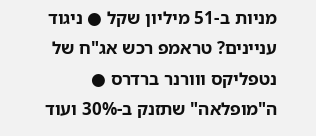מניות ב-51 מיליון שקל ● ניגוד עניינים? טראמפ רכש אג"ח של נטפליקס ווורנר ברדרס ● ה"מופלאה" שתזנק ב-30% ועוד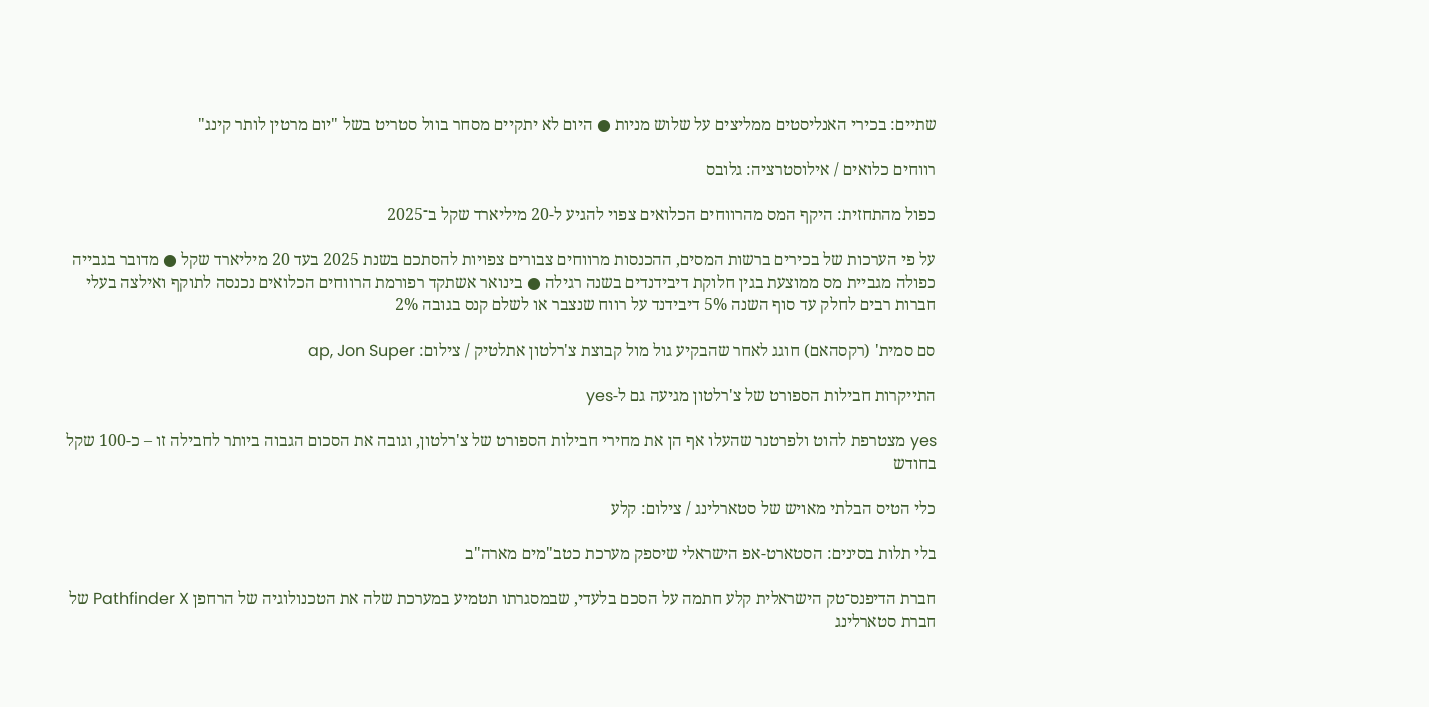שתיים: בכירי האנליסטים ממליצים על שלוש מניות ● היום לא יתקיים מסחר בוול סטריט בשל "יום מרטין לותר קינג"

רווחים כלואים / אילוסטרציה: גלובס

כפול מהתחזית: היקף המס מהרווחים הכלואים צפוי להגיע ל-20 מיליארד שקל ב־2025

על פי הערכות של בכירים ברשות המסים, ההכנסות מרווחים צבורים צפויות להסתכם בשנת 2025 בעד 20 מיליארד שקל ● מדובר בגבייה כפולה מגביית מס ממוצעת בגין חלוקת דיבידנדים בשנה רגילה ● בינואר אשתקד רפורמת הרווחים הכלואים נכנסה לתוקף ואילצה בעלי חברות רבים לחלק עד סוף השנה 5% דיבידנד על רווח שנצבר או לשלם קנס בגובה 2%

סם סמית' (רקסהאם) חוגג לאחר שהבקיע גול מול קבוצת צ'רלטון אתלטיק / צילום: ap, Jon Super

התייקרות חבילות הספורט של צ'רלטון מגיעה גם ל-yes

yes מצטרפת להוט ולפרטנר שהעלו אף הן את מחירי חבילות הספורט של צ'רלטון, וגובה את הסכום הגבוה ביותר לחבילה זו – כ-100 שקל בחודש

כלי הטיס הבלתי מאויש של סטארלינג / צילום: קלע

בלי תלות בסינים: הסטארט-אפ הישראלי שיספק מערכת כטב"מים מארה"ב

חברת הדיפנס־טק הישראלית קלע חתמה על הסכם בלעדי, שבמסגרתו תטמיע במערכת שלה את הטכנולוגיה של הרחפן Pathfinder X של חברת סטארלינג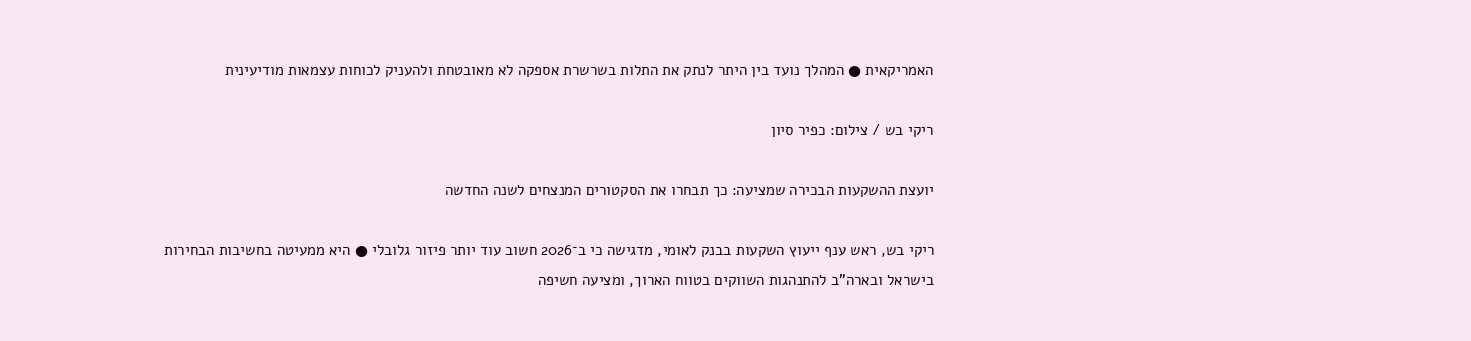האמריקאית ● המהלך נועד בין היתר לנתק את התלות בשרשרת אספקה לא מאובטחת ולהעניק לכוחות עצמאות מודיעינית

ריקי בש / צילום: כפיר סיון

יועצת ההשקעות הבכירה שמציעה: כך תבחרו את הסקטורים המנצחים לשנה החדשה

ריקי בש, ראש ענף ייעוץ השקעות בבנק לאומי, מדגישה כי ב־2026 חשוב עוד יותר פיזור גלובלי ● היא ממעיטה בחשיבות הבחירות בישראל ובארה"ב להתנהגות השווקים בטווח הארוך, ומציעה חשיפה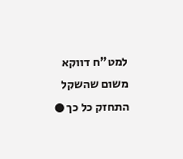למט"ח דווקא משום שהשקל התחזק כל כך ●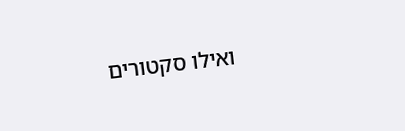ואילו סקטורים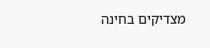מצדיקים בחינה